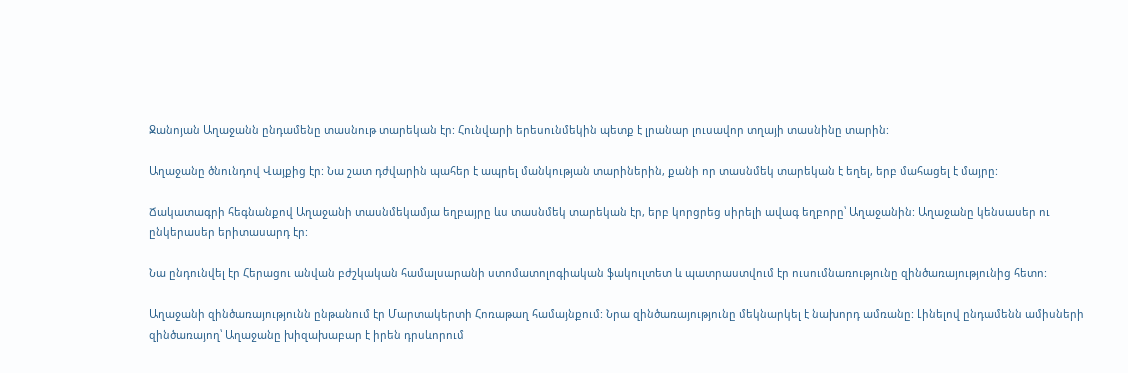Ջանոյան Աղաջանն ընդամենը տասնութ տարեկան էր: Հունվարի երեսունմեկին պետք է լրանար լուսավոր տղայի տասնինը տարին:

Աղաջանը ծնունդով Վայքից էր: Նա շատ դժվարին պահեր է ապրել մանկության տարիներին, քանի որ տասնմեկ տարեկան է եղել, երբ մահացել է մայրը:

Ճակատագրի հեգնանքով Աղաջանի տասնմեկամյա եղբայրը ևս տասնմեկ տարեկան էր, երբ կորցրեց սիրելի ավագ եղբորը՝ Աղաջանին: Աղաջանը կենսասեր ու ընկերասեր երիտասարդ էր:

Նա ընդունվել էր Հերացու անվան բժշկական համալսարանի ստոմատոլոգիական ֆակուլտետ և պատրաստվում էր ուսումնառությունը զինծառայությունից հետո:

Աղաջանի զինծառայությունն ընթանում էր Մարտակերտի Հոռաթաղ համայնքում: Նրա զինծառայությունը մեկնարկել է նախորդ ամռանը: Լինելով ընդամենն ամիսների զինծառայող՝ Աղաջանը խիզախաբար է իրեն դրսևորում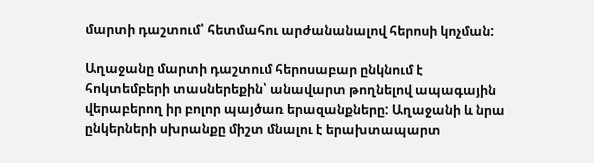մարտի դաշտում՝ հետմահու արժանանալով հերոսի կոչման:

Աղաջանը մարտի դաշտում հերոսաբար ընկնում է հոկտեմբերի տասներեքին՝ անավարտ թողնելով ապագային վերաբերող իր բոլոր պայծառ երազանքները: Աղաջանի և նրա ընկերների սխրանքը միշտ մնալու է երախտապարտ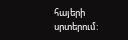հայերի սրտերում: